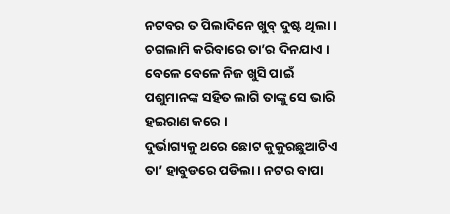ନଟବର ତ ପିଲାଦିନେ ଖୁବ୍ ଦୁଷ୍ଟ ଥିଲା । ଚଗଲାମି କରିବାରେ ତା’ର ଦିନଯାଏ । ବେଳେ ବେଳେ ନିଜ ଖୁସି ପାଇଁ ପଶୁମାନଙ୍କ ସହିତ ଲାଗି ତାଙ୍କୁ ସେ ଭାରି ହଇରାଣ କରେ ।
ଦୁର୍ଭାଗ୍ୟକୁ ଥରେ ଛୋଟ କୁକୁରଛୁଆଟିଏ ତା’ ହାବୁଡରେ ପଡିଲା । ନଟର ବାପା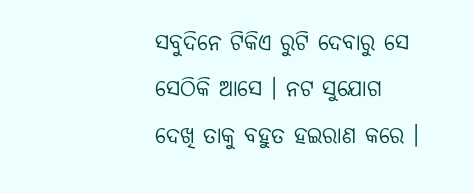ସବୁଦିନେ ଟିକିଏ ରୁଟି ଦେବାରୁ ସେ ସେଠିକି ଆସେ । ନଟ ସୁଯୋଗ ଦେଖି ତାକୁ ବହୁତ ହଇରାଣ କରେ ।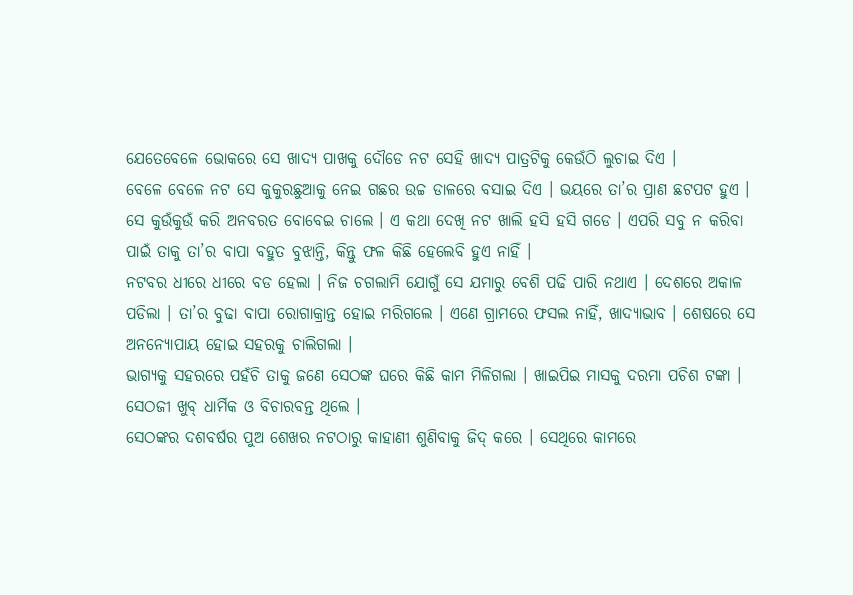ଯେତେବେଳେ ଭୋକରେ ସେ ଖାଦ୍ୟ ପାଖକୁ ଦୌଡେ ନଟ ସେହି ଖାଦ୍ୟ ପାତ୍ରଟିକୁ କେଉଁଠି ଲୁଚାଇ ଦିଏ ।
ବେଳେ ବେଳେ ନଟ ସେ କୁକୁରଛୁଆକୁ ନେଇ ଗଛର ଉଚ୍ଚ ଡାଳରେ ବସାଇ ଦିଏ । ଭୟରେ ତା’ର ପ୍ରାଣ ଛଟପଟ ହୁଏ । ସେ କୁଉଁକୁଉଁ କରି ଅନବରତ ବୋବେଇ ଚାଲେ । ଏ କଥା ଦେଖି ନଟ ଖାଲି ହସି ହସି ଗଡେ । ଏପରି ସବୁ ନ କରିବା ପାଇଁ ତାକୁ ତା’ର ବାପା ବହୁତ ବୁଝାନ୍ତି, କିନ୍ତୁ ଫଳ କିଛି ହେଲେବି ହୁଏ ନାହିଁ ।
ନଟବର ଧୀରେ ଧୀରେ ବଡ ହେଲା । ନିଜ ଚଗଲାମି ଯୋଗୁଁ ସେ ଯମାରୁ ବେଶି ପଢି ପାରି ନଥାଏ । ଦେଶରେ ଅକାଳ ପଡିଲା । ତା’ର ବୁଢା ବାପା ରୋଗାକ୍ରାନ୍ତ ହୋଇ ମରିଗଲେ । ଏଣେ ଗ୍ରାମରେ ଫସଲ ନାହିଁ, ଖାଦ୍ୟାଭାବ । ଶେଷରେ ସେ ଅନନ୍ୟୋପାୟ ହୋଇ ସହରକୁ ଚାଲିଗଲା ।
ଭାଗ୍ୟକୁ ସହରରେ ପହଁଚି ତାକୁ ଜଣେ ସେଠଙ୍କ ଘରେ କିଛି କାମ ମିଳିଗଲା । ଖାଇପିଇ ମାସକୁ ଦରମା ପଚିଶ ଟଙ୍କା । ସେଠଜୀ ଖୁବ୍ ଧାର୍ମିକ ଓ ବିଚାରବନ୍ତ ଥିଲେ ।
ସେଠଙ୍କର ଦଶବର୍ଷର ପୁଅ ଶେଖର ନଟଠାରୁ କାହାଣୀ ଶୁଣିବାକୁ ଜିଦ୍ କରେ । ସେଥିରେ କାମରେ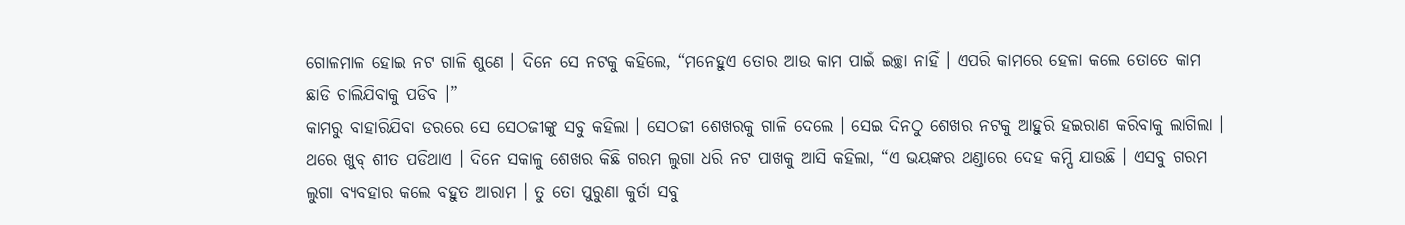ଗୋଳମାଳ ହୋଇ ନଟ ଗାଳି ଶୁଣେ । ଦିନେ ସେ ନଟକୁ କହିଲେ, “ମନେହୁଏ ତୋର ଆଉ କାମ ପାଇଁ ଇଚ୍ଛା ନାହିଁ । ଏପରି କାମରେ ହେଳା କଲେ ତୋତେ କାମ ଛାଡି ଚାଲିଯିବାକୁ ପଡିବ ।”
କାମରୁ ବାହାରିଯିବା ଡରରେ ସେ ସେଠଜୀଙ୍କୁ ସବୁ କହିଲା । ସେଠଜୀ ଶେଖରକୁ ଗାଳି ଦେଲେ । ସେଇ ଦିନଠୁ ଶେଖର ନଟକୁ ଆହୁରି ହଇରାଣ କରିବାକୁ ଲାଗିଲା ।
ଥରେ ଖୁବ୍ ଶୀତ ପଡିଥାଏ । ଦିନେ ସକାଳୁ ଶେଖର କିଛି ଗରମ ଲୁଗା ଧରି ନଟ ପାଖକୁ ଆସି କହିଲା, “ଏ ଭୟଙ୍କର ଥଣ୍ଡାରେ ଦେହ କମ୍ପି ଯାଉଛି । ଏସବୁ ଗରମ ଲୁଗା ବ୍ୟବହାର କଲେ ବହୁତ ଆରାମ । ତୁ ତୋ ପୁରୁଣା କୁର୍ତା ସବୁ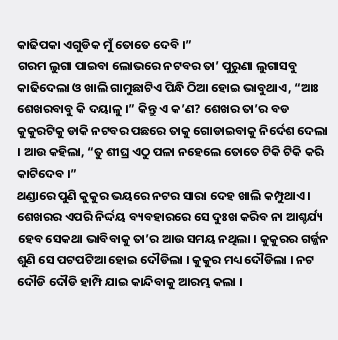କାଢିପକା ଏଗୁଡିକ ମୁଁ ତୋତେ ଦେବି ।”
ଗରମ ଲୁଗା ପାଇବା ଲୋଭରେ ନଟବର ତା’ ପୁରୁଣା ଲୁଗାସବୁ କାଢିଦେଲା ଓ ଖାଲି ଗାମୁଛାଟିଏ ପିନ୍ଧି ଠିଆ ହୋଇ ଭାବୁଥାଏ, “ଆଃ ଶେଖରବାବୁ କି ଦୟାଳୁ ।” କିନ୍ତୁ ଏ କ’ଣ? ଶେଖର ତା’ର ବଡ କୁକୁରଟିକୁ ଡାକି ନଟବର ପଛରେ ତାକୁ ଗୋଡାଇବାକୁ ନିର୍ଦେଶ ଦେଲା । ଆଉ କହିଲା, “ତୁ ଶୀଘ୍ର ଏଠୁ ପଳା ନହେଲେ ତୋତେ ଟିକି ଟିକି କରି କାଟିଦେବ ।”
ଥଣ୍ଡାରେ ପୁଣି କୁକୁର ଭୟରେ ନଟର ସାରା ଦେହ ଖାଲି କମ୍ପୁଥାଏ । ଶେଖରର ଏପରି ନିର୍ଦ୍ଦୟ ବ୍ୟବହାରରେ ସେ ଦୁଃଖ କରିବ ନା ଆଶ୍ଚର୍ଯ୍ୟ ହେବ ସେକଥା ଭାବିବାକୁ ତା’ର ଆଉ ସମୟ ନଥିଲା । କୁକୁରର ଗର୍ଜ୍ଜନ ଶୁଣି ସେ ପଟପଟିଆ ହୋଇ ଦୌଡିଲା । କୁକୁର ମଧ୍ୟ ଦୌଡିଲା । ନଟ ଦୌଡି ଦୌଡି ହାମ୍ପି ଯାଇ କାନ୍ଦିବାକୁ ଆରମ୍ଭ କଲା ।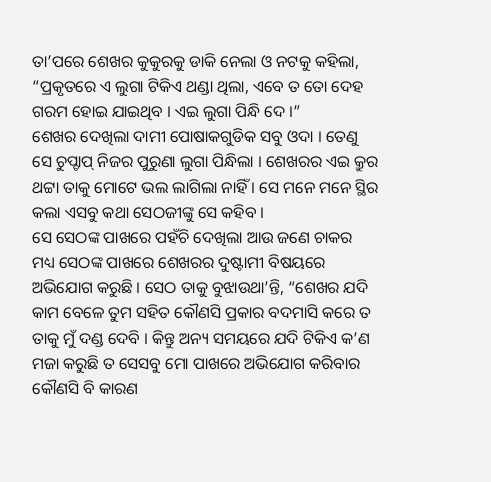ତା’ପରେ ଶେଖର କୁକୁରକୁ ଡାକି ନେଲା ଓ ନଟକୁ କହିଲା, “ପ୍ରକୃତରେ ଏ ଲୁଗା ଟିକିଏ ଥଣ୍ଡା ଥିଲା, ଏବେ ତ ତୋ ଦେହ ଗରମ ହୋଇ ଯାଇଥିବ । ଏଇ ଲୁଗା ପିନ୍ଧି ଦେ ।”
ଶେଖର ଦେଖିଲା ଦାମୀ ପୋଷାକଗୁଡିକ ସବୁ ଓଦା । ତେଣୁ ସେ ଚୁପ୍ଚାପ୍ ନିଜର ପୁରୁଣା ଲୁଗା ପିନ୍ଧିଲା । ଶେଖରର ଏଇ କ୍ରୁର ଥଟ୍ଟା ତାକୁ ମୋଟେ ଭଲ ଲାଗିଲା ନାହିଁ । ସେ ମନେ ମନେ ସ୍ଥିର କଲା ଏସବୁ କଥା ସେଠଜୀଙ୍କୁ ସେ କହିବ ।
ସେ ସେଠଙ୍କ ପାଖରେ ପହଁଚି ଦେଖିଲା ଆଉ ଜଣେ ଚାକର ମଧ୍ୟ ସେଠଙ୍କ ପାଖରେ ଶେଖରର ଦୁଷ୍ଟାମୀ ବିଷୟରେ ଅଭିଯୋଗ କରୁଛି । ସେଠ ତାକୁ ବୁଝାଉଥା’ନ୍ତି, “ଶେଖର ଯଦି କାମ ବେଳେ ତୁମ ସହିତ କୌଣସି ପ୍ରକାର ବଦମାସି କରେ ତ ତାକୁ ମୁଁ ଦଣ୍ଡ ଦେବି । କିନ୍ତୁ ଅନ୍ୟ ସମୟରେ ଯଦି ଟିକିଏ କ’ଣ ମଜା କରୁଛି ତ ସେସବୁ ମୋ ପାଖରେ ଅଭିଯୋଗ କରିବାର କୌଣସି ବି କାରଣ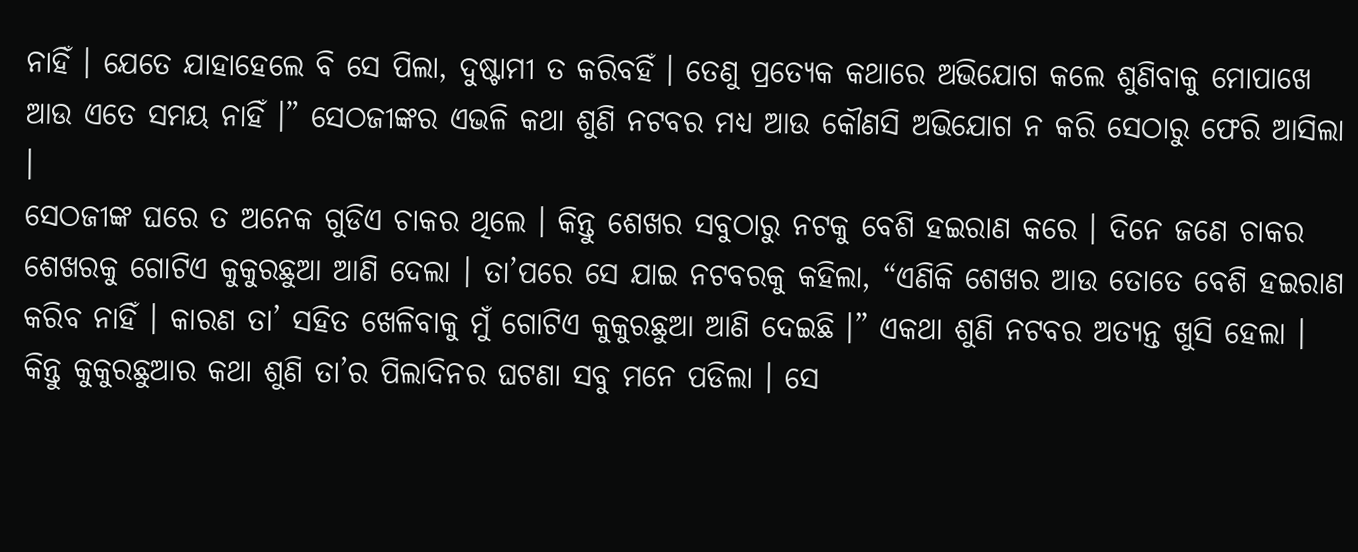ନାହିଁ । ଯେତେ ଯାହାହେଲେ ବି ସେ ପିଲା, ଦୁଷ୍ଟାମୀ ତ କରିବହିଁ । ତେଣୁ ପ୍ରତ୍ୟେକ କଥାରେ ଅଭିଯୋଗ କଲେ ଶୁଣିବାକୁ ମୋପାଖେ ଆଉ ଏତେ ସମୟ ନାହିଁ ।” ସେଠଜୀଙ୍କର ଏଭଳି କଥା ଶୁଣି ନଟବର ମଧ୍ୟ ଆଉ କୌଣସି ଅଭିଯୋଗ ନ କରି ସେଠାରୁ ଫେରି ଆସିଲା ।
ସେଠଜୀଙ୍କ ଘରେ ତ ଅନେକ ଗୁଡିଏ ଚାକର ଥିଲେ । କିନ୍ତୁ ଶେଖର ସବୁଠାରୁ ନଟକୁ ବେଶି ହଇରାଣ କରେ । ଦିନେ ଜଣେ ଚାକର ଶେଖରକୁ ଗୋଟିଏ କୁକୁରଛୁଆ ଆଣି ଦେଲା । ତା’ପରେ ସେ ଯାଇ ନଟବରକୁ କହିଲା, “ଏଣିକି ଶେଖର ଆଉ ତୋତେ ବେଶି ହଇରାଣ କରିବ ନାହିଁ । କାରଣ ତା’ ସହିତ ଖେଳିବାକୁ ମୁଁ ଗୋଟିଏ କୁକୁରଛୁଆ ଆଣି ଦେଇଛି ।” ଏକଥା ଶୁଣି ନଟବର ଅତ୍ୟନ୍ତ ଖୁସି ହେଲା ।
କିନ୍ତୁ କୁକୁରଛୁଆର କଥା ଶୁଣି ତା’ର ପିଲାଦିନର ଘଟଣା ସବୁ ମନେ ପଡିଲା । ସେ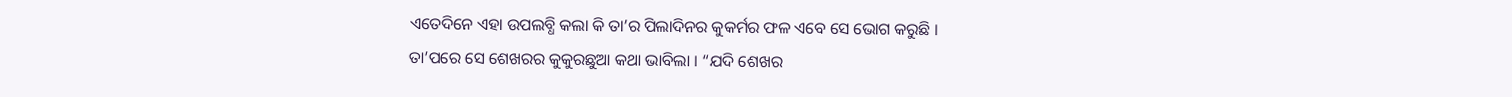ଏତେଦିନେ ଏହା ଉପଲବ୍ଧି କଲା କି ତା’ର ପିଲାଦିନର କୁକର୍ମର ଫଳ ଏବେ ସେ ଭୋଗ କରୁଛି ।
ତା’ପରେ ସେ ଶେଖରର କୁକୁରଛୁଆ କଥା ଭାବିଲା । “ଯଦି ଶେଖର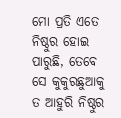ମୋ ପ୍ରତି ଏତେ ନିଷ୍ଠୁର ହୋଇ ପାରୁଛି, ତେବେ ସେ କୁକୁରଛୁଆକୁ ତ ଆହୁରି ନିଷ୍ଠୁର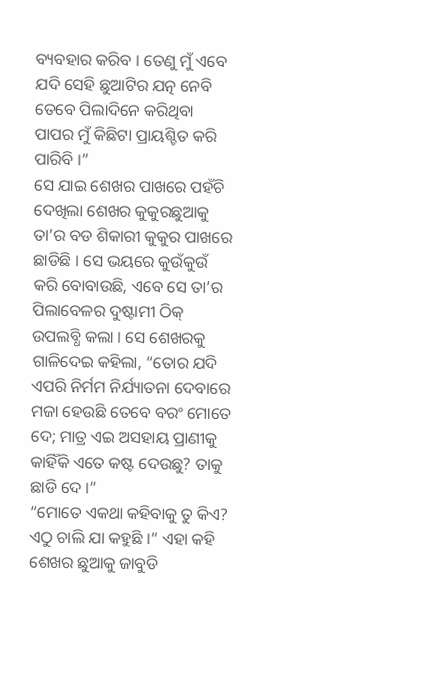ବ୍ୟବହାର କରିବ । ତେଣୁ ମୁଁ ଏବେ ଯଦି ସେହି ଛୁଆଟିର ଯତ୍ନ ନେବି ତେବେ ପିଲାଦିନେ କରିଥିବା ପାପର ମୁଁ କିଛିଟା ପ୍ରାୟଶ୍ଚିତ କରି ପାରିବି ।”
ସେ ଯାଇ ଶେଖର ପାଖରେ ପହଁଚି ଦେଖିଲା ଶେଖର କୁକୁରଛୁଆକୁ ତା’ର ବଡ ଶିକାରୀ କୁକୁର ପାଖରେ ଛାଡିଛି । ସେ ଭୟରେ କୁଉଁକୁଉଁ କରି ବୋବାଉଛି, ଏବେ ସେ ତା’ର ପିଲାବେଳର ଦୁଷ୍ଟାମୀ ଠିକ୍ ଉପଲବ୍ଧି କଲା । ସେ ଶେଖରକୁ ଗାଳିଦେଇ କହିଲା, “ତୋର ଯଦି ଏପରି ନିର୍ମମ ନିର୍ଯ୍ୟାତନା ଦେବାରେ ମଜା ହେଉଛି ତେବେ ବରଂ ମୋତେ ଦେ; ମାତ୍ର ଏଇ ଅସହାୟ ପ୍ରାଣୀକୁ କାହିଁକି ଏତେ କଷ୍ଟ ଦେଉଛୁ? ତାକୁ ଛାଡି ଦେ ।”
“ମୋତେ ଏକଥା କହିବାକୁ ତୁ କିଏ? ଏଠୁ ଚାଲି ଯା କହୁଛି ।” ଏହା କହି ଶେଖର ଛୁଆକୁ ଜାବୁଡି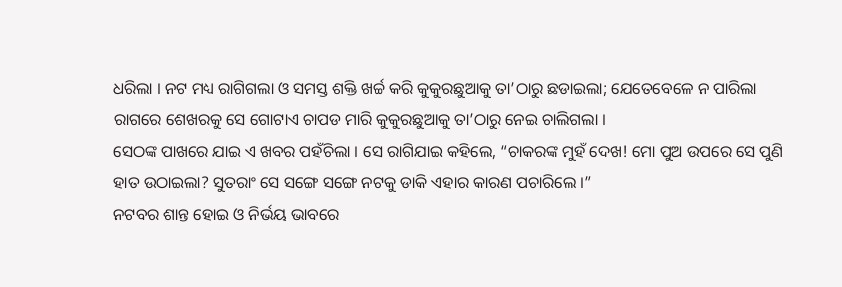ଧରିଲା । ନଟ ମଧ୍ୟ ରାଗିଗଲା ଓ ସମସ୍ତ ଶକ୍ତି ଖର୍ଚ୍ଚ କରି କୁକୁରଛୁଆକୁ ତା’ଠାରୁ ଛଡାଇଲା; ଯେତେବେଳେ ନ ପାରିଲା ରାଗରେ ଶେଖରକୁ ସେ ଗୋଟାଏ ଚାପଡ ମାରି କୁକୁରଛୁଆକୁ ତା’ଠାରୁ ନେଇ ଚାଲିଗଲା ।
ସେଠଙ୍କ ପାଖରେ ଯାଇ ଏ ଖବର ପହଁଚିଲା । ସେ ରାଗିଯାଇ କହିଲେ, “ଚାକରଙ୍କ ମୁହଁ ଦେଖ! ମୋ ପୁଅ ଉପରେ ସେ ପୁଣି ହାତ ଉଠାଇଲା? ସୁତରାଂ ସେ ସଙ୍ଗେ ସଙ୍ଗେ ନଟକୁ ଡାକି ଏହାର କାରଣ ପଚାରିଲେ ।”
ନଟବର ଶାନ୍ତ ହୋଇ ଓ ନିର୍ଭୟ ଭାବରେ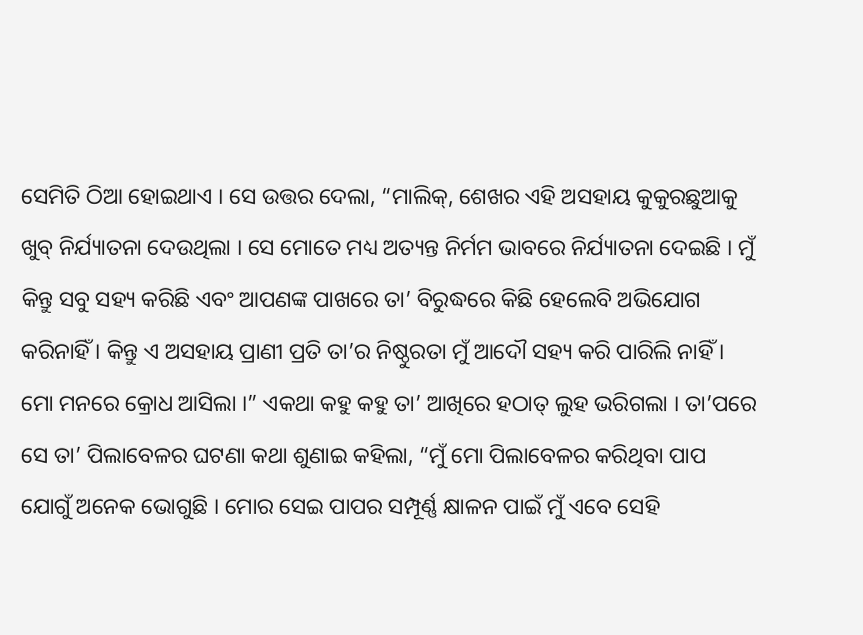ସେମିତି ଠିଆ ହୋଇଥାଏ । ସେ ଉତ୍ତର ଦେଲା, “ମାଲିକ୍, ଶେଖର ଏହି ଅସହାୟ କୁକୁରଛୁଆକୁ ଖୁବ୍ ନିର୍ଯ୍ୟାତନା ଦେଉଥିଲା । ସେ ମୋତେ ମଧ୍ୟ ଅତ୍ୟନ୍ତ ନିର୍ମମ ଭାବରେ ନିର୍ଯ୍ୟାତନା ଦେଇଛି । ମୁଁ କିନ୍ତୁ ସବୁ ସହ୍ୟ କରିଛି ଏବଂ ଆପଣଙ୍କ ପାଖରେ ତା’ ବିରୁଦ୍ଧରେ କିଛି ହେଲେବି ଅଭିଯୋଗ କରିନାହିଁ । କିନ୍ତୁ ଏ ଅସହାୟ ପ୍ରାଣୀ ପ୍ରତି ତା’ର ନିଷ୍ଠୁରତା ମୁଁ ଆଦୌ ସହ୍ୟ କରି ପାରିଲି ନାହିଁ । ମୋ ମନରେ କ୍ରୋଧ ଆସିଲା ।” ଏକଥା କହୁ କହୁ ତା’ ଆଖିରେ ହଠାତ୍ ଲୁହ ଭରିଗଲା । ତା’ପରେ ସେ ତା’ ପିଲାବେଳର ଘଟଣା କଥା ଶୁଣାଇ କହିଲା, “ମୁଁ ମୋ ପିଲାବେଳର କରିଥିବା ପାପ ଯୋଗୁଁ ଅନେକ ଭୋଗୁଛି । ମୋର ସେଇ ପାପର ସମ୍ପୂର୍ଣ୍ଣ କ୍ଷାଳନ ପାଇଁ ମୁଁ ଏବେ ସେହି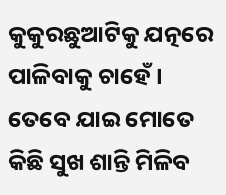କୁକୁରଛୁଆଟିକୁ ଯତ୍ନରେ ପାଳିବାକୁ ଚାହେଁ । ତେବେ ଯାଇ ମୋତେ କିଛି ସୁଖ ଶାନ୍ତି ମିଳିବ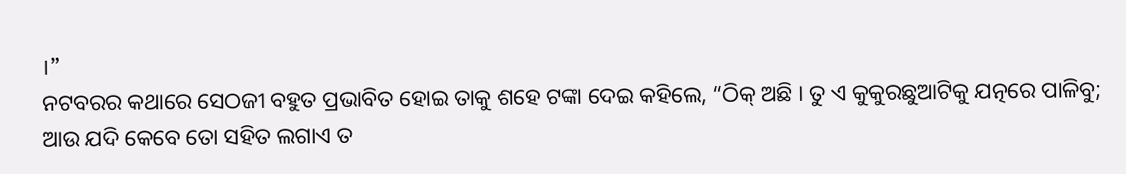।”
ନଟବରର କଥାରେ ସେଠଜୀ ବହୁତ ପ୍ରଭାବିତ ହୋଇ ତାକୁ ଶହେ ଟଙ୍କା ଦେଇ କହିଲେ, “ଠିକ୍ ଅଛି । ତୁ ଏ କୁକୁରଛୁଆଟିକୁ ଯତ୍ନରେ ପାଳିବୁ; ଆଉ ଯଦି କେବେ ତୋ ସହିତ ଲଗାଏ ତ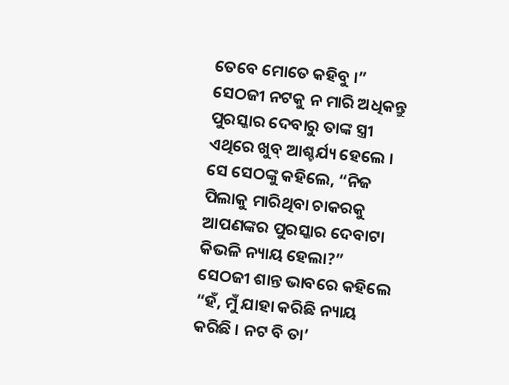ତେବେ ମୋତେ କହିବୁ ।”
ସେଠଜୀ ନଟକୁ ନ ମାରି ଅଧିକନ୍ତୁ ପୁରସ୍କାର ଦେବାରୁ ତାଙ୍କ ସ୍ତ୍ରୀ ଏଥିରେ ଖୁବ୍ ଆଶ୍ଚର୍ଯ୍ୟ ହେଲେ । ସେ ସେଠଙ୍କୁ କହିଲେ, “ନିଜ ପିଲାକୁ ମାରିଥିବା ଚାକରକୁ ଆପଣଙ୍କର ପୁରସ୍କାର ଦେବାଟା କିଭଳି ନ୍ୟାୟ ହେଲା?”
ସେଠଜୀ ଶାନ୍ତ ଭାବରେ କହିଲେ “ହଁ, ମୁଁ ଯାହା କରିଛି ନ୍ୟାୟ କରିଛି । ନଟ ବି ତା’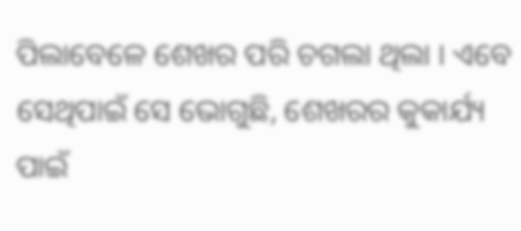ପିଲାବେଳେ ଶେଖର ପରି ଚଗଲା ଥିଲା । ଏବେ ସେଥିପାଇଁ ସେ ଭୋଗୁଛି, ଶେଖରର କୁକାର୍ଯ୍ୟ ପାଇଁ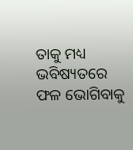ତାକୁ ମଧ୍ୟ ଭବିଷ୍ୟତରେ ଫଳ ଭୋଗିବାକୁ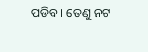ପଡିବ । ତେଣୁ ନଟ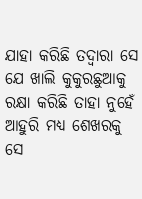ଯାହା କରିଛି ତଦ୍ୱାରା ସେ ଯେ ଖାଲି କୁକୁରଛୁଆକୁ ରକ୍ଷା କରିଛି ତାହା ନୁହେଁ ଆହୁରି ମଧ୍ୟ ଶେଖରକୁ ସେ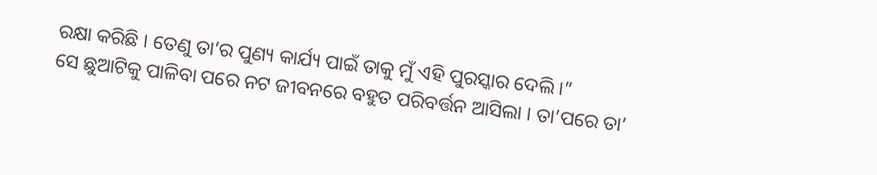ରକ୍ଷା କରିଛି । ତେଣୁ ତା’ର ପୁଣ୍ୟ କାର୍ଯ୍ୟ ପାଇଁ ତାକୁ ମୁଁ ଏହି ପୁରସ୍କାର ଦେଲି ।”
ସେ ଛୁଆଟିକୁ ପାଳିବା ପରେ ନଟ ଜୀବନରେ ବହୁତ ପରିବର୍ତ୍ତନ ଆସିଲା । ତା’ପରେ ତା’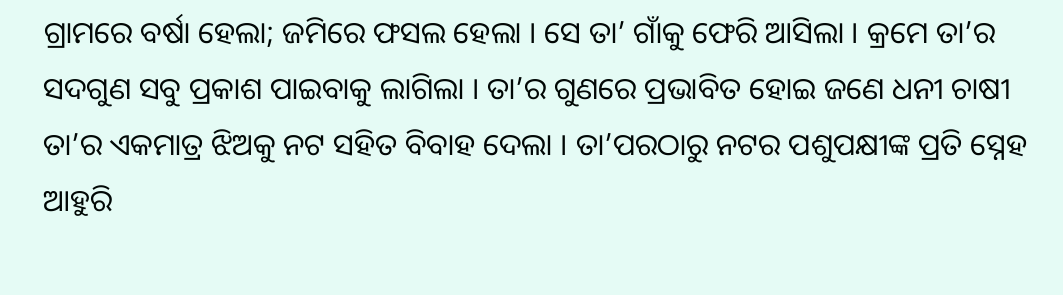ଗ୍ରାମରେ ବର୍ଷା ହେଲା; ଜମିରେ ଫସଲ ହେଲା । ସେ ତା’ ଗାଁକୁ ଫେରି ଆସିଲା । କ୍ରମେ ତା’ର ସଦଗୁଣ ସବୁ ପ୍ରକାଶ ପାଇବାକୁ ଲାଗିଲା । ତା’ର ଗୁଣରେ ପ୍ରଭାବିତ ହୋଇ ଜଣେ ଧନୀ ଚାଷୀ ତା’ର ଏକମାତ୍ର ଝିଅକୁ ନଟ ସହିତ ବିବାହ ଦେଲା । ତା’ପରଠାରୁ ନଟର ପଶୁପକ୍ଷୀଙ୍କ ପ୍ରତି ସ୍ନେହ ଆହୁରି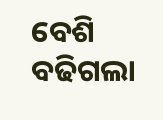ବେଶି ବଢିଗଲା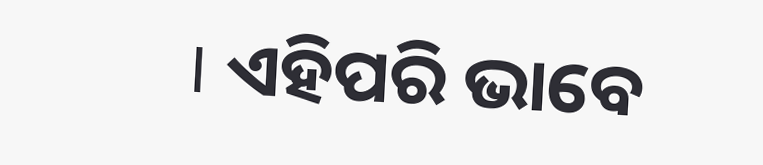। ଏହିପରି ଭାବେ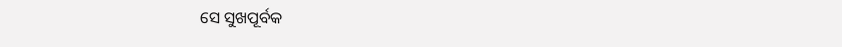ସେ ସୁଖପୂର୍ବକ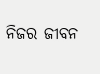ନିଜର ଜୀବନ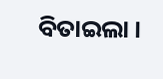ବିତାଇଲା ।